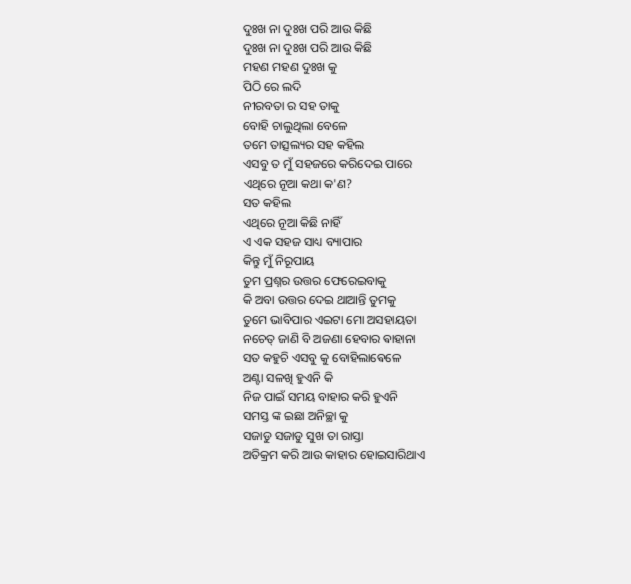ଦୁଃଖ ନା ଦୁଃଖ ପରି ଆଉ କିଛି
ଦୁଃଖ ନା ଦୁଃଖ ପରି ଆଉ କିଛି
ମହଣ ମହଣ ଦୁଃଖ କୁ
ପିଠି ରେ ଲଦି
ନୀରବତା ର ସହ ତାକୁ
ବୋହି ଚାଲୁଥିଲା ବେଳେ
ତମେ ତାତ୍ସଲ୍ୟର ସହ କହିଲ
ଏସବୁ ତ ମୁଁ ସହଜରେ କରିଦେଇ ପାରେ
ଏଥିରେ ନୂଆ କଥା କ'ଣ?
ସତ କହିଲ
ଏଥିରେ ନୂଆ କିଛି ନାହିଁ
ଏ ଏକ ସହଜ ସାଧ୍ୟ ବ୍ୟାପାର
କିନ୍ତୁ ମୁଁ ନିରୂପାୟ
ତୁମ ପ୍ରଶ୍ନର ଉତ୍ତର ଫେରେଇବାକୁ
କି ଅବା ଉତ୍ତର ଦେଇ ଥାଆନ୍ତି ତୁମକୁ
ତୁମେ ଭାବିପାର ଏଇଟା ମୋ ଅସହାୟତା
ନଚେତ୍ ଜାଣି ବି ଅଜଣା ହେବାର ଵାହାନା
ସତ କହୁଚି ଏସବୁ କୁ ବୋହିଲାଵେଳେ
ଅଣ୍ଟା ସଳଖି ହୁଏନି କି
ନିଜ ପାଇଁ ସମୟ ବାହାର କରି ହୁଏନି
ସମସ୍ତ ଙ୍କ ଇଛା ଅନିଚ୍ଛା କୁ
ସଜାଡୁ ସଜାଡୁ ସୁଖ ତା ରାସ୍ତା
ଅତିକ୍ରମ କରି ଆଉ କାହାର ହୋଇସାରିଥାଏ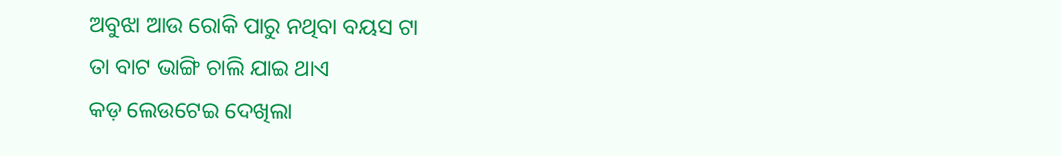ଅବୁଝା ଆଉ ରୋକି ପାରୁ ନଥିବା ବୟସ ଟା
ତା ବାଟ ଭାଙ୍ଗି ଚାଲି ଯାଇ ଥାଏ
କଡ଼ ଲେଉଟେଇ ଦେଖିଲା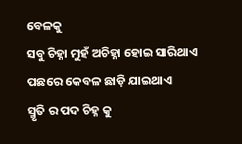ବେଳକୁ
ସବୁ ଚିହ୍ନା ମୁହଁ ଅଚିହ୍ନା ହୋଇ ସାରିଥାଏ
ପଛରେ କେବଳ ଛାଡ଼ି ଯାଇଥାଏ
ସ୍ମୃତି ର ପଦ ଚିହ୍ନ କୁ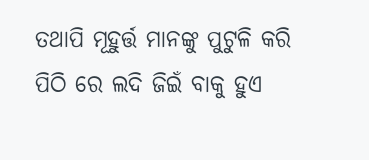ତଥାପି ମୂହୁର୍ତ୍ତ ମାନଙ୍କୁ ପୁଟୁଳି କରି
ପିଠି ରେ ଲଦି ଜିଇଁ ବାକୁ ହୁଏ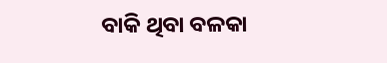ବାକି ଥିବା ବଳକା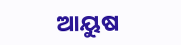ଆୟୁଷ